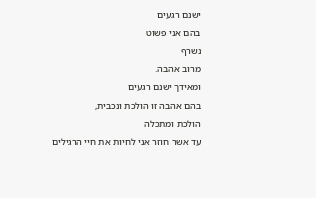ישנם רגעים
בהם אני פשוט
נשרף
מרוב אהבה.
ומאידך ישנם רגעים
בהם אהבה זו הולכת ונכבית,
הולכת ומתכלה
עד אשר חוזר אני לחיות את חיי הרגילים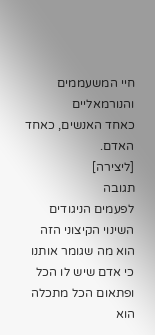חיי המשעממים והנורמאליים
כאחד האנשים, כאחד האדם.
[ליצירה]
תגובה
לפעמים הניגודים
השינוי הקיצוני הזה
הוא מה שגומר אותנו
כי אדם שיש לו הכל ופתאום הכל מתכלה
הוא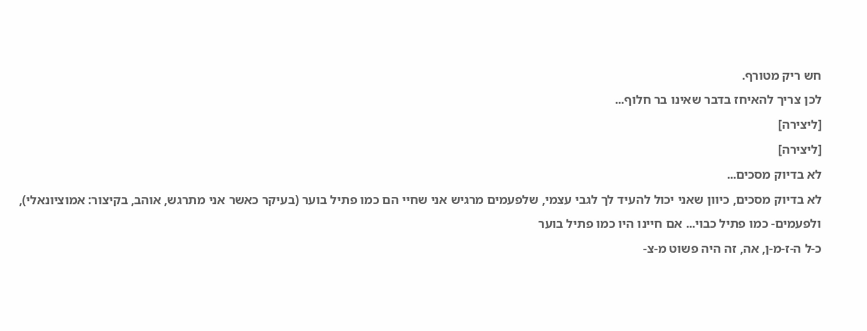חש ריק מטורף.
לכן צריך להאיחז בדבר שאינו בר חלוף...
[ליצירה]
[ליצירה]
לא בדיוק מסכים...
לא בדיוק מסכים, כיוון שאני יכול להעיד לך לגבי עצמי, שלפעמים מרגיש אני שחיי הם כמו פתיל בוער (בעיקר כאשר אני מתרגש, אוהב, בקיצור: אמוציונאלי), ולפעמים- כמו פתיל כבוי... אם חיינו היו כמו פתיל בוער
כ-ל ה-ז-מ-ן, אה, זה היה פשוט מ-צ-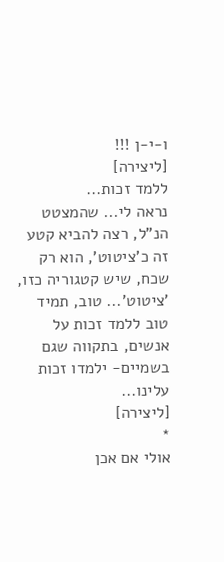ו-י-ן !!!
[ליצירה]
ללמד זכות...
נראה לי... שהמצטט הנ"ל, רצה להביא קטע זה כ'ציטוט', הוא רק שכח, שיש קטגוריה כזו, 'ציטוט'... טוב, תמיד טוב ללמד זכות על אנשים, בתקווה שגם בשמיים- ילמדו זכות עלינו...
[ליצירה]
*
אולי אם אכן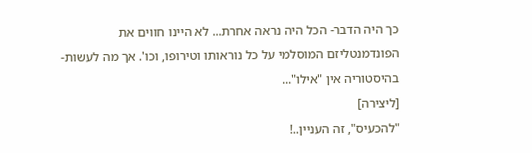כך היה הדבר- הכל היה נראה אחרת... לא היינו חווים את הפונדמנטליזם המוסלמי על כל נוראותו וטירופו, וכו'. אך מה לעשות- בהיסטוריה אין "אילו"...
[ליצירה]
"להכעיס", זה העניין..!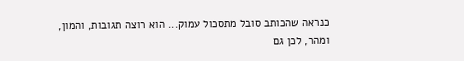כנראה שהכותב סובל מתסכול עמוק... הוא רוצה תגובות, והמון, ומהר, לכן גם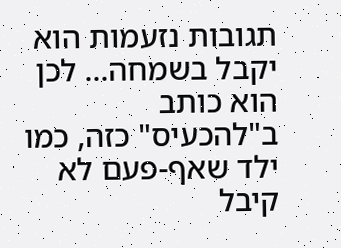תגובות נזעמות הוא יקבל בשמחה... לכן הוא כותב ב"להכעיס" כזה, כמו ילד שאף-פעם לא קיבל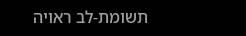תשומת-לב ראויה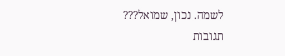לשמה. נכון, שמואל???
תגובות